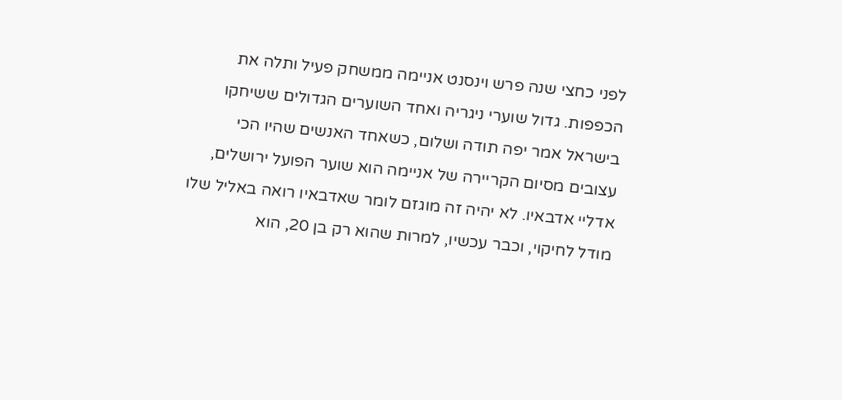לפני כחצי שנה פרש וינסנט אניימה ממשחק פעיל ותלה את הכפפות. גדול שוערי ניגריה ואחד השוערים הגדולים ששיחקו בישראל אמר יפה תודה ושלום, כשאחד האנשים שהיו הכי עצובים מסיום הקריירה של אניימה הוא שוער הפועל ירושלים, אדליי אדבאיו. לא יהיה זה מוגזם לומר שאדבאיו רואה באליל שלו מודל לחיקוי, וכבר עכשיו, למרות שהוא רק בן 20, הוא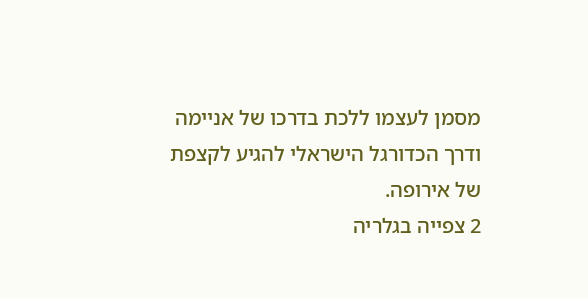מסמן לעצמו ללכת בדרכו של אניימה ודרך הכדורגל הישראלי להגיע לקצפת של אירופה.
2 צפייה בגלריה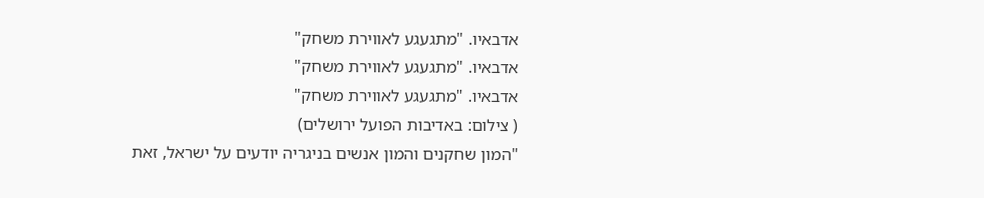אדבאיו. "מתגעגע לאווירת משחק"
אדבאיו. "מתגעגע לאווירת משחק"
אדבאיו. "מתגעגע לאווירת משחק"
( צילום: באדיבות הפועל ירושלים)
"המון שחקנים והמון אנשים בניגריה יודעים על ישראל, זאת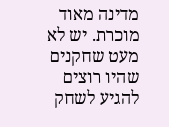מדינה מאוד מוכרת. יש לא מעט שחקנים שהיו רוצים להגיע לשחק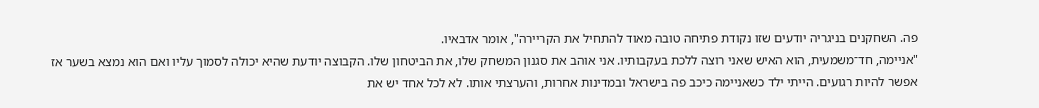פה. השחקנים בניגריה יודעים שזו נקודת פתיחה טובה מאוד להתחיל את הקריירה", אומר אדבאיו.
"אניימה, חד־משמעית, הוא האיש שאני רוצה ללכת בעקבותיו. אני אוהב את סגנון המשחק שלו, את הביטחון שלו. הקבוצה יודעת שהיא יכולה לסמוך עליו ואם הוא נמצא בשער אז אפשר להיות רגועים. הייתי ילד כשאניימה כיכב פה בישראל ובמדינות אחרות, והערצתי אותו. לא לכל אחד יש את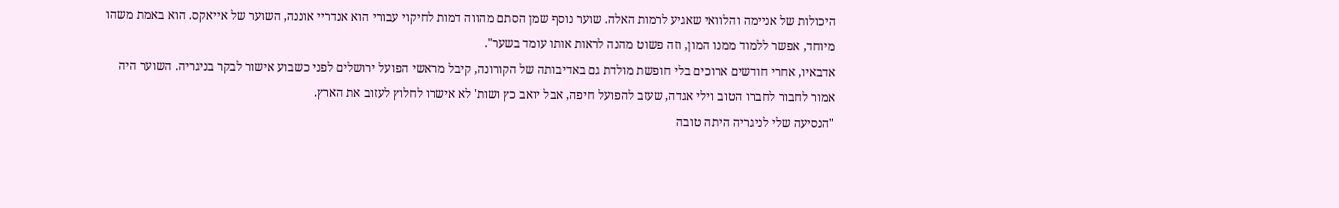היכולות של אניימה והלוואי שאגיע לרמות האלה. שוער נוסף שמן הסתם מהווה דמות לחיקוי עבורי הוא אנדריי אוננה, השוער של אייאקס. הוא באמת משהו מיוחד, אפשר ללמוד ממנו המון, וזה פשוט מהנה לראות אותו עומד בשער".
אדבאיו, אחרי חודשים ארוכים בלי חופשת מולדת גם באדיבותה של הקורונה, קיבל מראשי הפועל ירושלים לפני כשבוע אישור לבקר בניגריה. השוער היה אמור לחבור לחברו הטוב וילי אגדה, שעזב להפועל חיפה, אבל יואב כץ ושות' לא אישרו לחלוץ לעזוב את הארץ.
"הנסיעה שלי לניגריה היתה טובה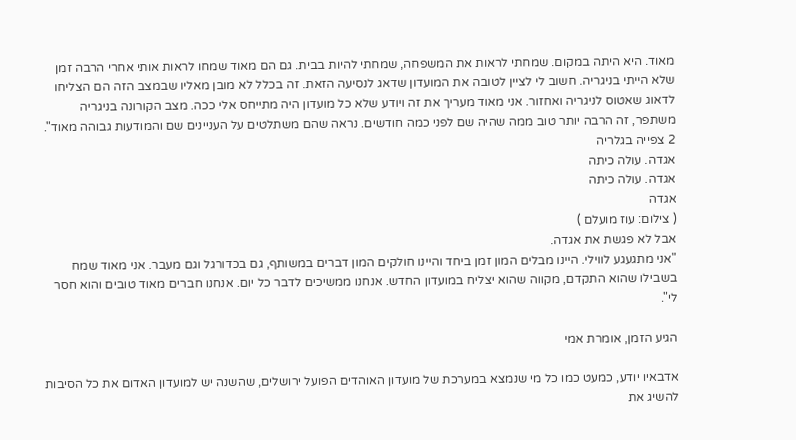מאוד. היא היתה במקום. שמחתי לראות את המשפחה, שמחתי להיות בבית. גם הם מאוד שמחו לראות אותי אחרי הרבה זמן שלא הייתי בניגריה. חשוב לי לציין לטובה את המועדון שדאג לנסיעה הזאת. זה בכלל לא מובן מאליו שבמצב הזה הם הצליחו לדאוג שאטוס לניגריה ואחזור. אני מאוד מעריך את זה ויודע שלא כל מועדון היה מתייחס אלי ככה. מצב הקורונה בניגריה משתפר, זה הרבה יותר טוב ממה שהיה שם לפני כמה חודשים. נראה שהם משתלטים על העניינים שם והמודעות גבוהה מאוד".
2 צפייה בגלריה
אגדה. עולה כיתה
אגדה. עולה כיתה
אגדה
( צילום: עוז מועלם )
אבל לא פגשת את אגדה.
"אני מתגעגע לווילי. היינו מבלים המון זמן ביחד והיינו חולקים המון דברים במשותף, גם בכדורגל וגם מעבר. אני מאוד שמח בשבילו שהוא התקדם, מקווה שהוא יצליח במועדון החדש. אנחנו ממשיכים לדבר כל יום. אנחנו חברים מאוד טובים והוא חסר לי".

הגיע הזמן, אומרת אמי

אדבאיו יודע, כמעט כמו כל מי שנמצא במערכת של מועדון האוהדים הפועל ירושלים, שהשנה יש למועדון האדום את כל הסיבות להשיג את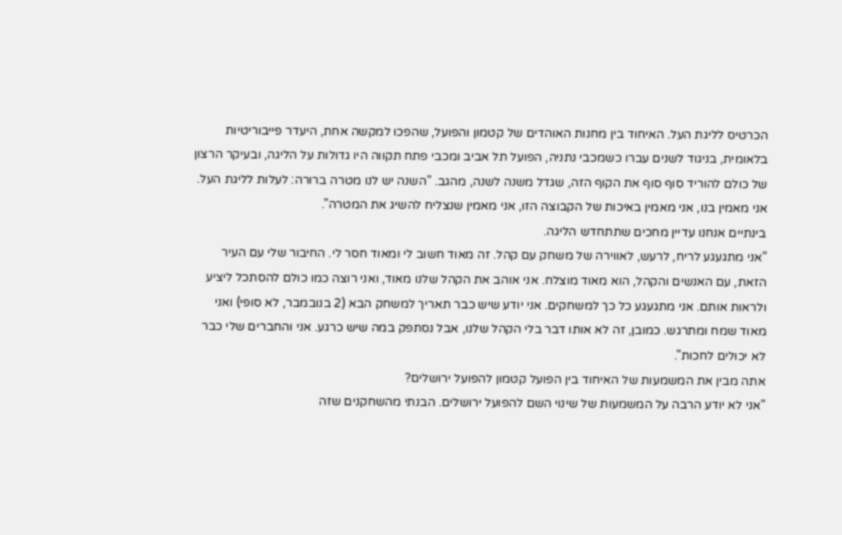הכרטיס לליגת העל. האיחוד בין מחנות האוהדים של קטמון והפועל, שהפכו למקשה אחת, היעדר פייבוריטיות בלאומית, בניגוד לשנים עברו כשמכבי נתניה, הפועל תל אביב ומכבי פתח תקווה היו גדולות על הליגה, ובעיקר הרצון של כולם להוריד סוף סוף את הקוף הזה, שגדל משנה לשנה, מהגב. "השנה יש לנו מטרה ברורה: לעלות לליגת העל. אני מאמין בנו, אני מאמין באיכות של הקבוצה הזו, אני מאמין שנצליח להשיג את המטרה".
בינתיים אנחנו עדיין מחכים שתתחדש הליגה.
"אני מתגעגע לריח, לרעש, לאווירה של משחק עם קהל. זה מאוד חשוב לי ומאוד חסר לי. החיבור שלי עם העיר הזאת, עם האנשים והקהל, הוא מאוד מוצלח. אני אוהב את הקהל שלנו מאוד, ואני רוצה כמו כולם להסתכל ליציע ולראות אותם. אני מתגעגע כל כך למשחקים. אני יודע שיש כבר תאריך למשחק הבא (2 בנובמבר, לא סופי) ואני מאוד שמח ומתרגש. כמובן, זה לא אותו דבר בלי הקהל שלנו, אבל נסתפק במה שיש כרגע. אני והחברים שלי כבר לא יכולים לחכות".
אתה מבין את המשמעות של האיחוד בין הפועל קטמון להפועל ירושלים?
"אני לא יודע הרבה על המשמעות של שינוי השם להפועל ירושלים. הבנתי מהשחקנים שזה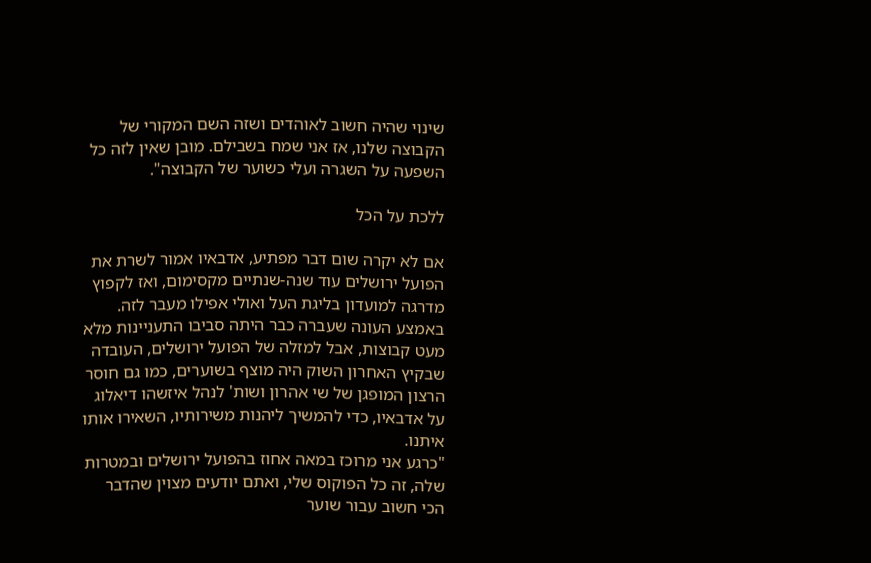שינוי שהיה חשוב לאוהדים ושזה השם המקורי של הקבוצה שלנו, אז אני שמח בשבילם. מובן שאין לזה כל השפעה על השגרה ועלי כשוער של הקבוצה".

ללכת על הכל

אם לא יקרה שום דבר מפתיע, אדבאיו אמור לשרת את הפועל ירושלים עוד שנה-שנתיים מקסימום, ואז לקפוץ מדרגה למועדון בליגת העל ואולי אפילו מעבר לזה. באמצע העונה שעברה כבר היתה סביבו התעניינות מלא מעט קבוצות, אבל למזלה של הפועל ירושלים, העובדה שבקיץ האחרון השוק היה מוצף בשוערים, כמו גם חוסר הרצון המופגן של שי אהרון ושות' לנהל איזשהו דיאלוג על אדבאיו, כדי להמשיך ליהנות משירותיו, השאירו אותו איתנו.
"כרגע אני מרוכז במאה אחוז בהפועל ירושלים ובמטרות שלה, זה כל הפוקוס שלי, ואתם יודעים מצוין שהדבר הכי חשוב עבור שוער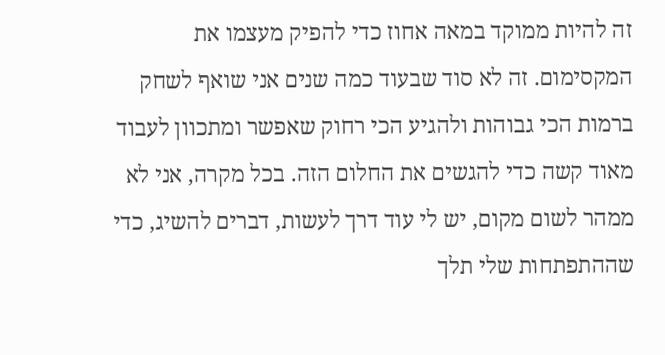זה להיות ממוקד במאה אחוז כדי להפיק מעצמו את המקסימום. זה לא סוד שבעוד כמה שנים אני שואף לשחק ברמות הכי גבוהות ולהגיע הכי רחוק שאפשר ומתכוון לעבוד מאוד קשה כדי להגשים את החלום הזה. בכל מקרה, אני לא ממהר לשום מקום, יש לי עוד דרך לעשות, דברים להשיג, כדי שההתפתחות שלי תלך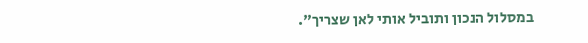במסלול הנכון ותוביל אותי לאן שצריך".